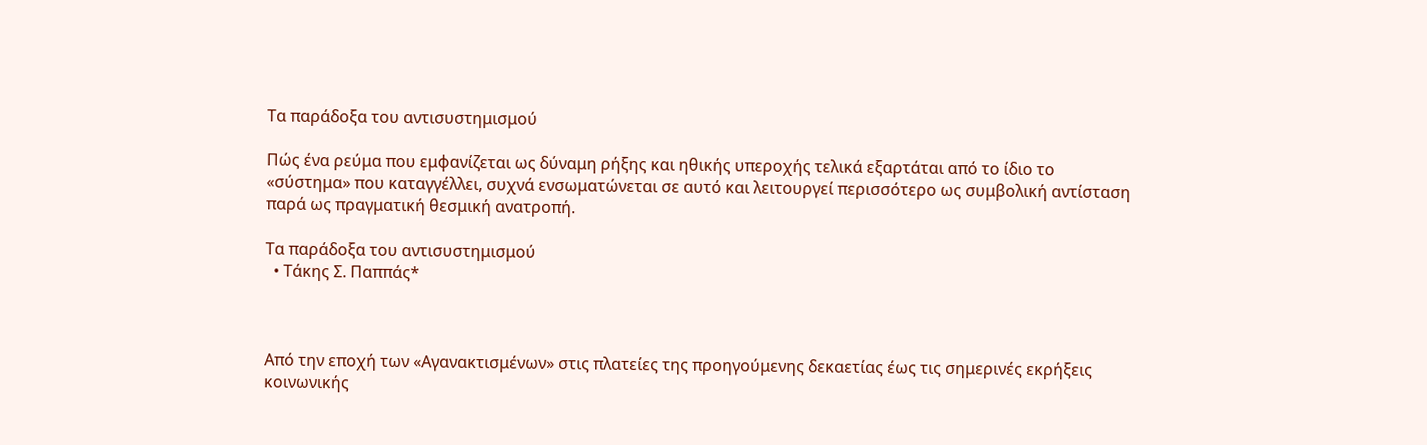Τα παράδοξα του αντισυστημισμού

Πώς ένα ρεύμα που εμφανίζεται ως δύναμη ρήξης και ηθικής υπεροχής τελικά εξαρτάται από το ίδιο το «σύστημα» που καταγγέλλει, συχνά ενσωματώνεται σε αυτό και λειτουργεί περισσότερο ως συμβολική αντίσταση παρά ως πραγματική θεσμική ανατροπή.

Τα παράδοξα του αντισυστημισμού
  • Τάκης Σ. Παππάς*



Από την εποχή των «Αγανακτισμένων» στις πλατείες της προηγούμενης δεκαετίας έως τις σημερινές εκρήξεις κοινωνικής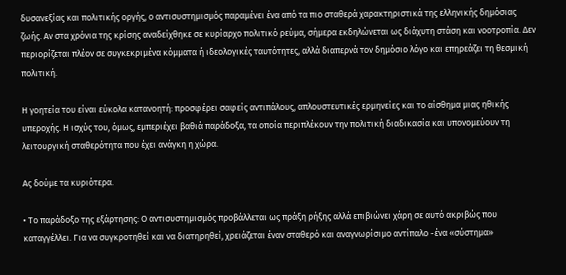δυσανεξίας και πολιτικής οργής, ο αντισυστημισμός παραμένει ένα από τα πιο σταθερά χαρακτηριστικά της ελληνικής δημόσιας ζωής. Αν στα χρόνια της κρίσης αναδείχθηκε σε κυρίαρχο πολιτικό ρεύμα, σήμερα εκδηλώνεται ως διάχυτη στάση και νοοτροπία. Δεν περιορίζεται πλέον σε συγκεκριμένα κόμματα ή ιδεολογικές ταυτότητες, αλλά διαπερνά τον δημόσιο λόγο και επηρεάζει τη θεσμική πολιτική.

Η γοητεία του είναι εύκολα κατανοητή: προσφέρει σαφείς αντιπάλους, απλουστευτικές ερμηνείες και το αίσθημα μιας ηθικής υπεροχής. Η ισχύς του, όμως, εμπεριέχει βαθιά παράδοξα, τα οποία περιπλέκουν την πολιτική διαδικασία και υπονομεύουν τη λειτουργική σταθερότητα που έχει ανάγκη η χώρα.

Ας δούμε τα κυριότερα.

• Το παράδοξο της εξάρτησης: Ο αντισυστημισμός προβάλλεται ως πράξη ρήξης αλλά επιβιώνει χάρη σε αυτό ακριβώς που καταγγέλλει. Για να συγκροτηθεί και να διατηρηθεί, χρειάζεται έναν σταθερό και αναγνωρίσιμο αντίπαλο -ένα «σύστημα»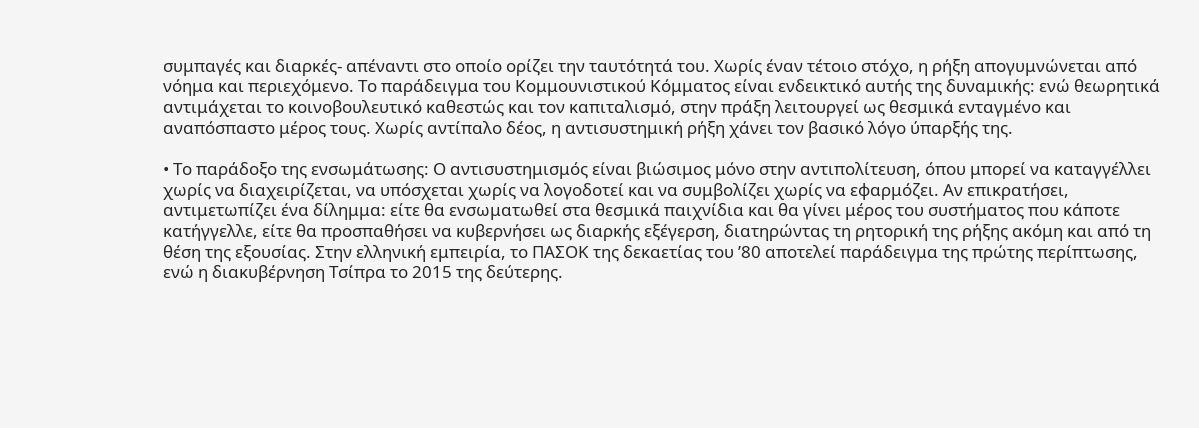συμπαγές και διαρκές- απέναντι στο οποίο ορίζει την ταυτότητά του. Χωρίς έναν τέτοιο στόχο, η ρήξη απογυμνώνεται από νόημα και περιεχόμενο. Το παράδειγμα του Κομμουνιστικού Κόμματος είναι ενδεικτικό αυτής της δυναμικής: ενώ θεωρητικά αντιμάχεται το κοινοβουλευτικό καθεστώς και τον καπιταλισμό, στην πράξη λειτουργεί ως θεσμικά ενταγμένο και αναπόσπαστο μέρος τους. Χωρίς αντίπαλο δέος, η αντισυστημική ρήξη χάνει τον βασικό λόγο ύπαρξής της.

• Το παράδοξο της ενσωμάτωσης: Ο αντισυστημισμός είναι βιώσιμος μόνο στην αντιπολίτευση, όπου μπορεί να καταγγέλλει χωρίς να διαχειρίζεται, να υπόσχεται χωρίς να λογοδοτεί και να συμβολίζει χωρίς να εφαρμόζει. Αν επικρατήσει, αντιμετωπίζει ένα δίλημμα: είτε θα ενσωματωθεί στα θεσμικά παιχνίδια και θα γίνει μέρος του συστήματος που κάποτε κατήγγελλε, είτε θα προσπαθήσει να κυβερνήσει ως διαρκής εξέγερση, διατηρώντας τη ρητορική της ρήξης ακόμη και από τη θέση της εξουσίας. Στην ελληνική εμπειρία, το ΠΑΣΟΚ της δεκαετίας του ’80 αποτελεί παράδειγμα της πρώτης περίπτωσης, ενώ η διακυβέρνηση Τσίπρα το 2015 της δεύτερης.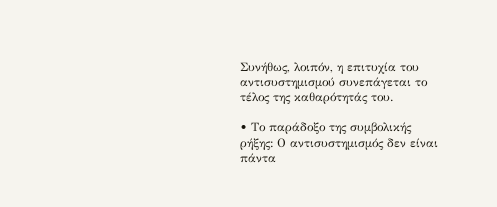Συνήθως, λοιπόν, η επιτυχία του αντισυστημισμού συνεπάγεται το τέλος της καθαρότητάς του.

• Το παράδοξο της συμβολικής ρήξης: Ο αντισυστημισμός δεν είναι πάντα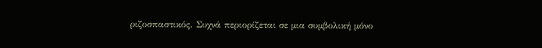ριζοσπαστικός. Συχνά περιορίζεται σε μια συμβολική μόνο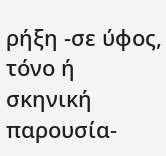ρήξη -σε ύφος, τόνο ή σκηνική παρουσία-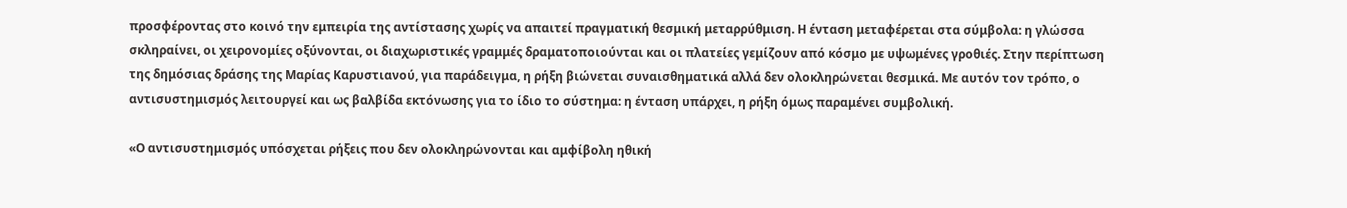προσφέροντας στο κοινό την εμπειρία της αντίστασης χωρίς να απαιτεί πραγματική θεσμική μεταρρύθμιση. Η ένταση μεταφέρεται στα σύμβολα: η γλώσσα σκληραίνει, οι χειρονομίες οξύνονται, οι διαχωριστικές γραμμές δραματοποιούνται και οι πλατείες γεμίζουν από κόσμο με υψωμένες γροθιές. Στην περίπτωση της δημόσιας δράσης της Μαρίας Καρυστιανού, για παράδειγμα, η ρήξη βιώνεται συναισθηματικά αλλά δεν ολοκληρώνεται θεσμικά. Με αυτόν τον τρόπο, ο αντισυστημισμός λειτουργεί και ως βαλβίδα εκτόνωσης για το ίδιο το σύστημα: η ένταση υπάρχει, η ρήξη όμως παραμένει συμβολική.

«Ο αντισυστημισμός υπόσχεται ρήξεις που δεν ολοκληρώνονται και αμφίβολη ηθική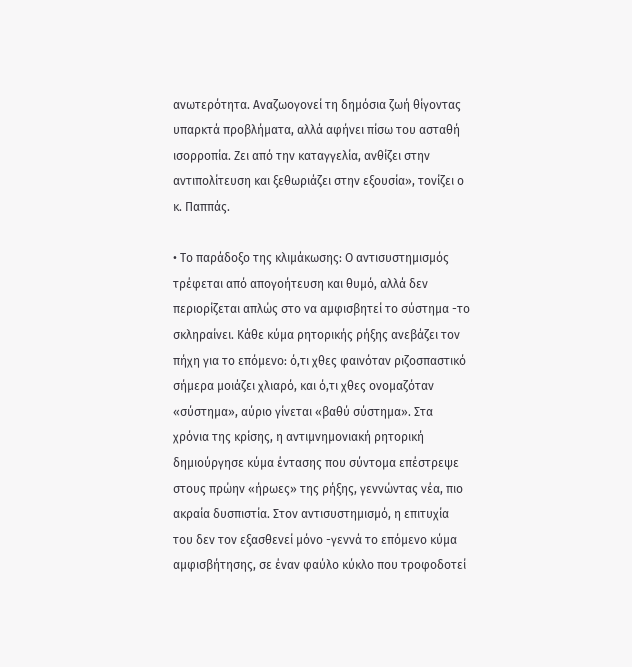ανωτερότητα. Αναζωογονεί τη δημόσια ζωή θίγοντας υπαρκτά προβλήματα, αλλά αφήνει πίσω του ασταθή ισορροπία. Ζει από την καταγγελία, ανθίζει στην αντιπολίτευση και ξεθωριάζει στην εξουσία», τονίζει ο κ. Παππάς.

• Το παράδοξο της κλιμάκωσης: Ο αντισυστημισμός τρέφεται από απογοήτευση και θυμό, αλλά δεν περιορίζεται απλώς στο να αμφισβητεί το σύστημα -το σκληραίνει. Κάθε κύμα ρητορικής ρήξης ανεβάζει τον πήχη για το επόμενο: ό,τι χθες φαινόταν ριζοσπαστικό σήμερα μοιάζει χλιαρό, και ό,τι χθες ονομαζόταν «σύστημα», αύριο γίνεται «βαθύ σύστημα». Στα χρόνια της κρίσης, η αντιμνημονιακή ρητορική δημιούργησε κύμα έντασης που σύντομα επέστρεψε στους πρώην «ήρωες» της ρήξης, γεννώντας νέα, πιο ακραία δυσπιστία. Στον αντισυστημισμό, η επιτυχία του δεν τον εξασθενεί μόνο -γεννά το επόμενο κύμα αμφισβήτησης, σε έναν φαύλο κύκλο που τροφοδοτεί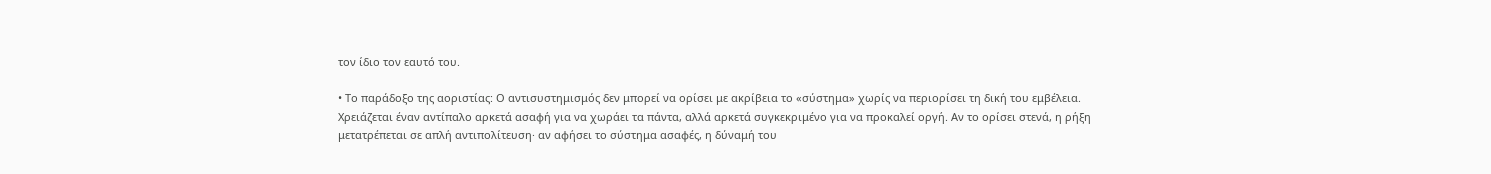τον ίδιο τον εαυτό του.

• Το παράδοξο της αοριστίας: Ο αντισυστημισμός δεν μπορεί να ορίσει με ακρίβεια το «σύστημα» χωρίς να περιορίσει τη δική του εμβέλεια. Χρειάζεται έναν αντίπαλο αρκετά ασαφή για να χωράει τα πάντα, αλλά αρκετά συγκεκριμένο για να προκαλεί οργή. Αν το ορίσει στενά, η ρήξη μετατρέπεται σε απλή αντιπολίτευση· αν αφήσει το σύστημα ασαφές, η δύναμή του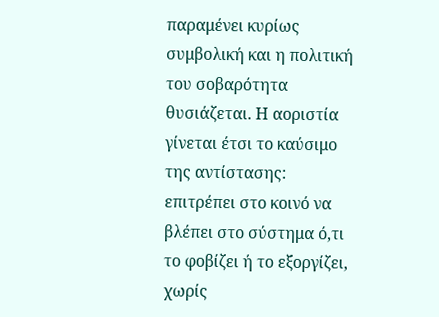παραμένει κυρίως συμβολική και η πολιτική του σοβαρότητα θυσιάζεται. Η αοριστία γίνεται έτσι το καύσιμο της αντίστασης: επιτρέπει στο κοινό να βλέπει στο σύστημα ό,τι το φοβίζει ή το εξοργίζει, χωρίς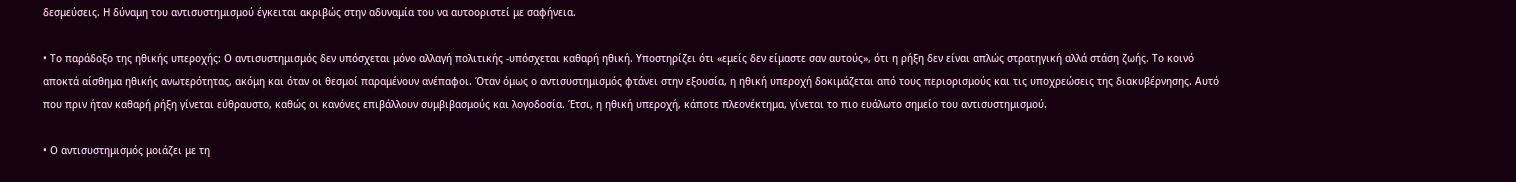δεσμεύσεις. Η δύναμη του αντισυστημισμού έγκειται ακριβώς στην αδυναμία του να αυτοοριστεί με σαφήνεια.

• Το παράδοξο της ηθικής υπεροχής: Ο αντισυστημισμός δεν υπόσχεται μόνο αλλαγή πολιτικής -υπόσχεται καθαρή ηθική. Υποστηρίζει ότι «εμείς δεν είμαστε σαν αυτούς», ότι η ρήξη δεν είναι απλώς στρατηγική αλλά στάση ζωής. Το κοινό αποκτά αίσθημα ηθικής ανωτερότητας, ακόμη και όταν οι θεσμοί παραμένουν ανέπαφοι. Όταν όμως ο αντισυστημισμός φτάνει στην εξουσία, η ηθική υπεροχή δοκιμάζεται από τους περιορισμούς και τις υποχρεώσεις της διακυβέρνησης. Αυτό που πριν ήταν καθαρή ρήξη γίνεται εύθραυστο, καθώς οι κανόνες επιβάλλουν συμβιβασμούς και λογοδοσία. Έτσι, η ηθική υπεροχή, κάποτε πλεονέκτημα, γίνεται το πιο ευάλωτο σημείο του αντισυστημισμού.

• Ο αντισυστημισμός μοιάζει με τη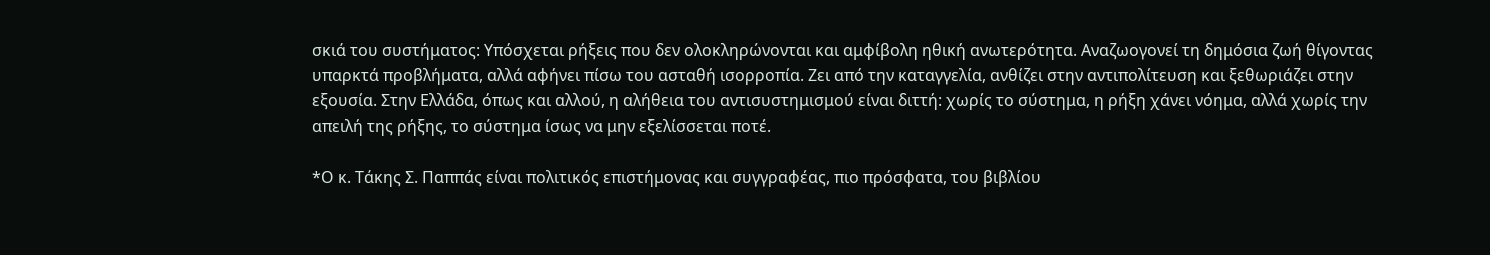σκιά του συστήματος: Υπόσχεται ρήξεις που δεν ολοκληρώνονται και αμφίβολη ηθική ανωτερότητα. Αναζωογονεί τη δημόσια ζωή θίγοντας υπαρκτά προβλήματα, αλλά αφήνει πίσω του ασταθή ισορροπία. Ζει από την καταγγελία, ανθίζει στην αντιπολίτευση και ξεθωριάζει στην εξουσία. Στην Ελλάδα, όπως και αλλού, η αλήθεια του αντισυστημισμού είναι διττή: χωρίς το σύστημα, η ρήξη χάνει νόημα, αλλά χωρίς την απειλή της ρήξης, το σύστημα ίσως να μην εξελίσσεται ποτέ.

*Ο κ. Τάκης Σ. Παππάς είναι πολιτικός επιστήμονας και συγγραφέας, πιο πρόσφατα, του βιβλίου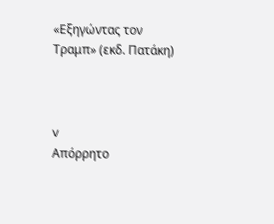«Εξηγώντας τον Τραμπ» (εκδ. Πατάκη)



v
Απόρρητο